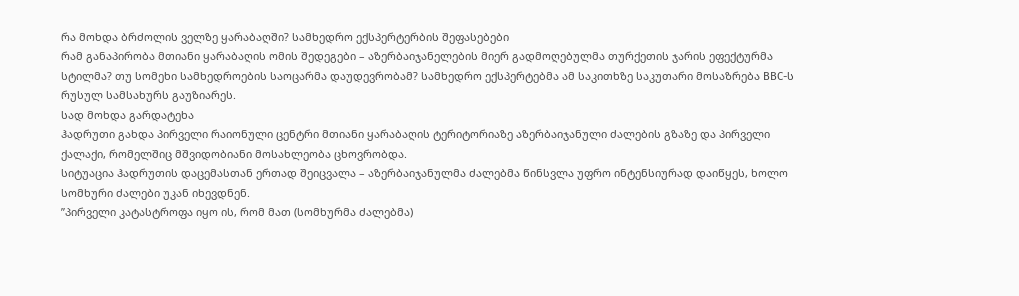რა მოხდა ბრძოლის ველზე ყარაბაღში? სამხედრო ექსპერტერბის შეფასებები
რამ განაპირობა მთიანი ყარაბაღის ომის შედეგები – აზერბაიჯანელების მიერ გადმოღებულმა თურქეთის ჯარის ეფექტურმა სტილმა? თუ სომეხი სამხედროების საოცარმა დაუდევრობამ? სამხედრო ექსპერტებმა ამ საკითხზე საკუთარი მოსაზრება BBC-ს რუსულ სამსახურს გაუზიარეს.
სად მოხდა გარდატეხა
ჰადრუთი გახდა პირველი რაიონული ცენტრი მთიანი ყარაბაღის ტერიტორიაზე აზერბაიჯანული ძალების გზაზე და პირველი ქალაქი, რომელშიც მშვიდობიანი მოსახლეობა ცხოვრობდა.
სიტუაცია ჰადრუთის დაცემასთან ერთად შეიცვალა – აზერბაიჯანულმა ძალებმა წინსვლა უფრო ინტენსიურად დაიწყეს, ხოლო სომხური ძალები უკან იხევდნენ.
”პირველი კატასტროფა იყო ის, რომ მათ (სომხურმა ძალებმა)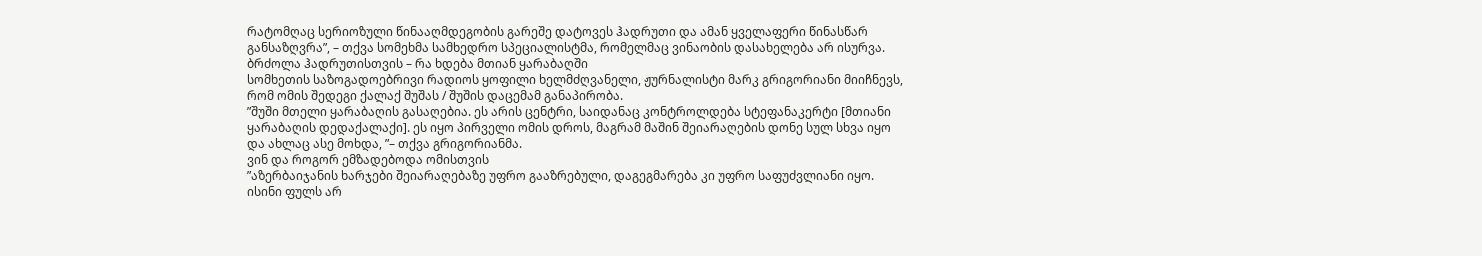რატომღაც სერიოზული წინააღმდეგობის გარეშე დატოვეს ჰადრუთი და ამან ყველაფერი წინასწარ განსაზღვრა”, – თქვა სომეხმა სამხედრო სპეციალისტმა, რომელმაც ვინაობის დასახელება არ ისურვა.
ბრძოლა ჰადრუთისთვის – რა ხდება მთიან ყარაბაღში
სომხეთის საზოგადოებრივი რადიოს ყოფილი ხელმძღვანელი, ჟურნალისტი მარკ გრიგორიანი მიიჩნევს, რომ ომის შედეგი ქალაქ შუშას / შუშის დაცემამ განაპირობა.
”შუში მთელი ყარაბაღის გასაღებია. ეს არის ცენტრი, საიდანაც კონტროლდება სტეფანაკერტი [მთიანი ყარაბაღის დედაქალაქი]. ეს იყო პირველი ომის დროს, მაგრამ მაშინ შეიარაღების დონე სულ სხვა იყო და ახლაც ასე მოხდა, ”– თქვა გრიგორიანმა.
ვინ და როგორ ემზადებოდა ომისთვის
”აზერბაიჯანის ხარჯები შეიარაღებაზე უფრო გააზრებული, დაგეგმარება კი უფრო საფუძვლიანი იყო. ისინი ფულს არ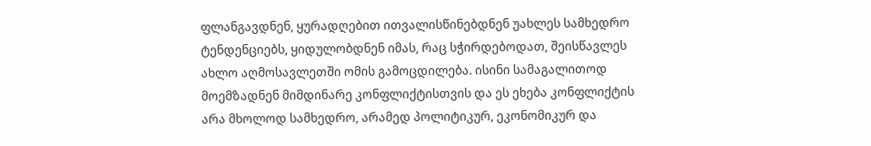ფლანგავდნენ, ყურადღებით ითვალისწინებდნენ უახლეს სამხედრო ტენდენციებს, ყიდულობდნენ იმას, რაც სჭირდებოდათ, შეისწავლეს ახლო აღმოსავლეთში ომის გამოცდილება. ისინი სამაგალითოდ მოემზადნენ მიმდინარე კონფლიქტისთვის და ეს ეხება კონფლიქტის არა მხოლოდ სამხედრო, არამედ პოლიტიკურ, ეკონომიკურ და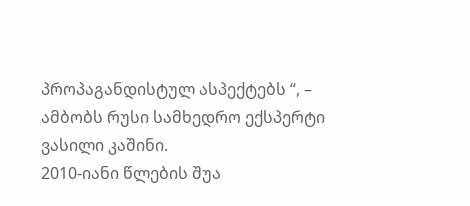პროპაგანდისტულ ასპექტებს “, – ამბობს რუსი სამხედრო ექსპერტი ვასილი კაშინი.
2010-იანი წლების შუა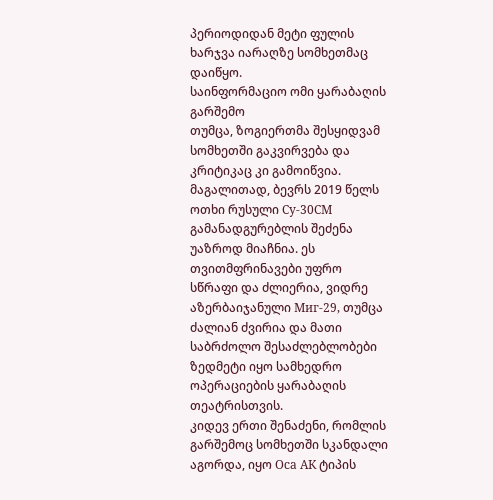პერიოდიდან მეტი ფულის ხარჯვა იარაღზე სომხეთმაც დაიწყო.
საინფორმაციო ომი ყარაბაღის გარშემო
თუმცა, ზოგიერთმა შესყიდვამ სომხეთში გაკვირვება და კრიტიკაც კი გამოიწვია. მაგალითად, ბევრს 2019 წელს ოთხი რუსული Су-30СМ გამანადგურებლის შეძენა უაზროდ მიაჩნია. ეს თვითმფრინავები უფრო სწრაფი და ძლიერია, ვიდრე აზერბაიჯანული Миг-29, თუმცა ძალიან ძვირია და მათი საბრძოლო შესაძლებლობები ზედმეტი იყო სამხედრო ოპერაციების ყარაბაღის თეატრისთვის.
კიდევ ერთი შენაძენი, რომლის გარშემოც სომხეთში სკანდალი აგორდა, იყო Оса АК ტიპის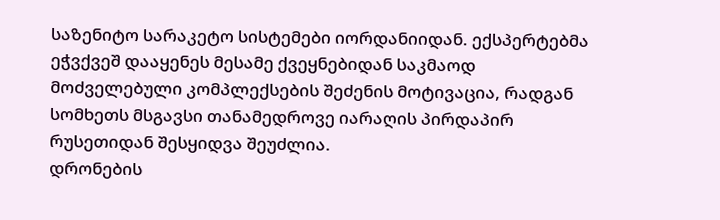საზენიტო სარაკეტო სისტემები იორდანიიდან. ექსპერტებმა ეჭვქვეშ დააყენეს მესამე ქვეყნებიდან საკმაოდ მოძველებული კომპლექსების შეძენის მოტივაცია, რადგან სომხეთს მსგავსი თანამედროვე იარაღის პირდაპირ რუსეთიდან შესყიდვა შეუძლია.
დრონების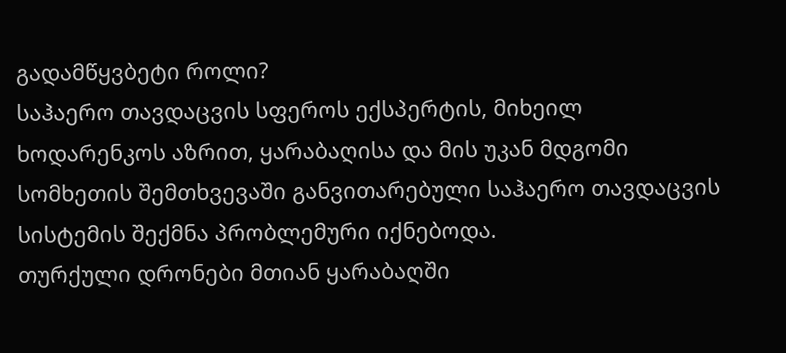გადამწყვბეტი როლი?
საჰაერო თავდაცვის სფეროს ექსპერტის, მიხეილ ხოდარენკოს აზრით, ყარაბაღისა და მის უკან მდგომი სომხეთის შემთხვევაში განვითარებული საჰაერო თავდაცვის სისტემის შექმნა პრობლემური იქნებოდა.
თურქული დრონები მთიან ყარაბაღში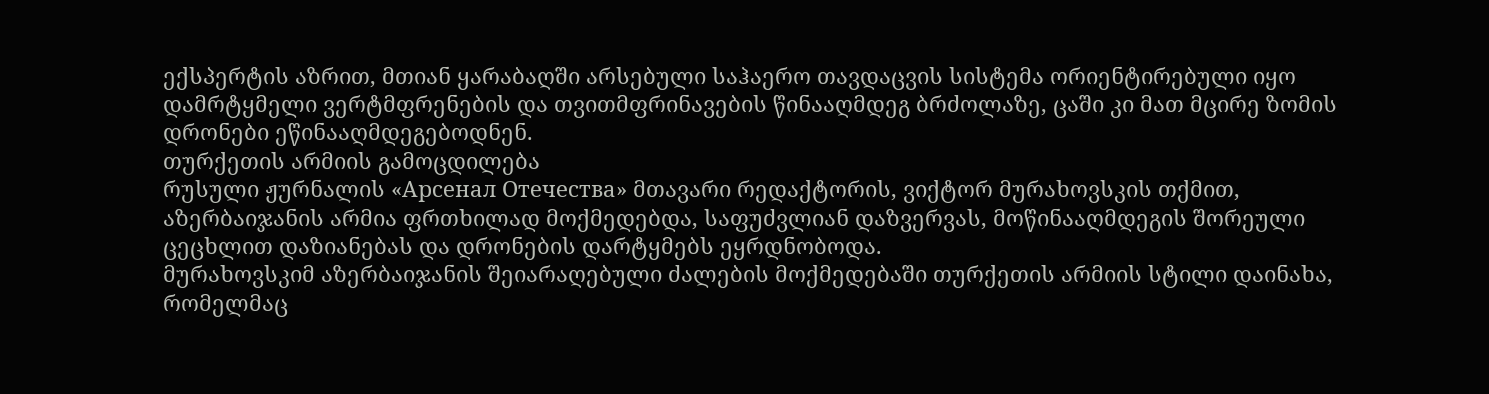ექსპერტის აზრით, მთიან ყარაბაღში არსებული საჰაერო თავდაცვის სისტემა ორიენტირებული იყო დამრტყმელი ვერტმფრენების და თვითმფრინავების წინააღმდეგ ბრძოლაზე, ცაში კი მათ მცირე ზომის დრონები ეწინააღმდეგებოდნენ.
თურქეთის არმიის გამოცდილება
რუსული ჟურნალის «Арсенал Отечества» მთავარი რედაქტორის, ვიქტორ მურახოვსკის თქმით, აზერბაიჯანის არმია ფრთხილად მოქმედებდა, საფუძვლიან დაზვერვას, მოწინააღმდეგის შორეული ცეცხლით დაზიანებას და დრონების დარტყმებს ეყრდნობოდა.
მურახოვსკიმ აზერბაიჯანის შეიარაღებული ძალების მოქმედებაში თურქეთის არმიის სტილი დაინახა, რომელმაც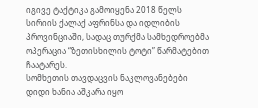იგივე ტაქტიკა გამოიყენა 2018 წელს სირიის ქალაქ აფრინსა და იდლიბის პროვინციაში, სადაც თურქმა სამხედროებმა ოპერაცია “ზეთისხილის ტოტი” წარმატებით ჩაატარეს.
სომხეთის თავდაცვის ნაკლოვანებები დიდი ხანია აშკარა იყო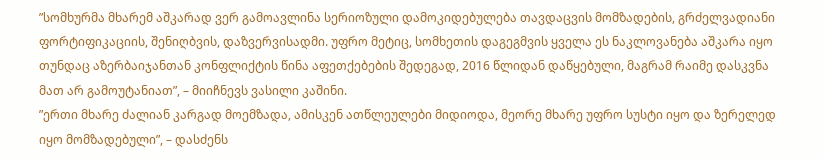”სომხურმა მხარემ აშკარად ვერ გამოავლინა სერიოზული დამოკიდებულება თავდაცვის მომზადების, გრძელვადიანი ფორტიფიკაციის, შენიღბვის, დაზვერვისადმი. უფრო მეტიც, სომხეთის დაგეგმვის ყველა ეს ნაკლოვანება აშკარა იყო თუნდაც აზერბაიჯანთან კონფლიქტის წინა აფეთქებების შედეგად, 2016 წლიდან დაწყებული, მაგრამ რაიმე დასკვნა მათ არ გამოუტანიათ”, – მიიჩნევს ვასილი კაშინი.
”ერთი მხარე ძალიან კარგად მოემზადა, ამისკენ ათწლეულები მიდიოდა, მეორე მხარე უფრო სუსტი იყო და ზერელედ იყო მომზადებული”, – დასძენს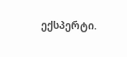ექსპერტი.